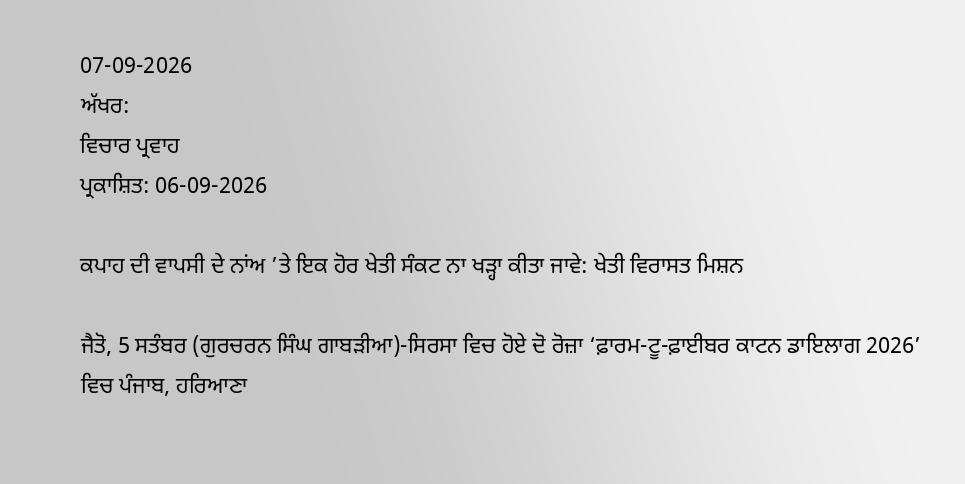07-09-2026
ਅੱਖਰ:
ਵਿਚਾਰ ਪ੍ਰਵਾਹ
ਪ੍ਰਕਾਸ਼ਿਤ: 06-09-2026

ਕਪਾਹ ਦੀ ਵਾਪਸੀ ਦੇ ਨਾਂਅ ’ਤੇ ਇਕ ਹੋਰ ਖੇਤੀ ਸੰਕਟ ਨਾ ਖੜ੍ਹਾ ਕੀਤਾ ਜਾਵੇ: ਖੇਤੀ ਵਿਰਾਸਤ ਮਿਸ਼ਨ

ਜੈਤੋ, 5 ਸਤੰਬਰ (ਗੁਰਚਰਨ ਸਿੰਘ ਗਾਬੜੀਆ)-ਸਿਰਸਾ ਵਿਚ ਹੋਏ ਦੋ ਰੋਜ਼ਾ ‘ਫ਼ਾਰਮ-ਟੂ-ਫ਼ਾਈਬਰ ਕਾਟਨ ਡਾਇਲਾਗ 2026’ ਵਿਚ ਪੰਜਾਬ, ਹਰਿਆਣਾ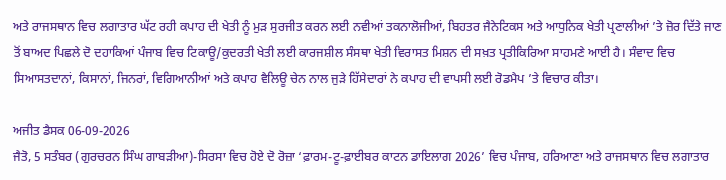ਅਤੇ ਰਾਜਸਥਾਨ ਵਿਚ ਲਗਾਤਾਰ ਘੱਟ ਰਹੀ ਕਪਾਹ ਦੀ ਖੇਤੀ ਨੂੰ ਮੁੜ ਸੁਰਜੀਤ ਕਰਨ ਲਈ ਨਵੀਆਂ ਤਕਨਾਲੋਜੀਆਂ, ਬਿਹਤਰ ਜੈਨੇਟਿਕਸ ਅਤੇ ਆਧੁਨਿਕ ਖੇਤੀ ਪ੍ਰਣਾਲੀਆਂ ’ਤੇ ਜ਼ੋਰ ਦਿੱਤੇ ਜਾਣ ਤੋਂ ਬਾਅਦ ਪਿਛਲੇ ਦੋ ਦਹਾਕਿਆਂ ਪੰਜਾਬ ਵਿਚ ਟਿਕਾਊ/ਕੁਦਰਤੀ ਖੇਤੀ ਲਈ ਕਾਰਜਸ਼ੀਲ ਸੰਸਥਾ ਖੇਤੀ ਵਿਰਾਸਤ ਮਿਸ਼ਨ ਦੀ ਸਖ਼ਤ ਪ੍ਰਤੀਕਿਰਿਆ ਸਾਹਮਣੇ ਆਈ ਹੈ। ਸੰਵਾਦ ਵਿਚ ਸਿਆਸਤਦਾਨਾਂ, ਕਿਸਾਨਾਂ, ਜਿਨਰਾਂ, ਵਿਗਿਆਨੀਆਂ ਅਤੇ ਕਪਾਹ ਵੈਲਿਊ ਚੇਨ ਨਾਲ ਜੁੜੇ ਹਿੱਸੇਦਾਰਾਂ ਨੇ ਕਪਾਹ ਦੀ ਵਾਪਸੀ ਲਈ ਰੋਡਮੈਪ ’ਤੇ ਵਿਚਾਰ ਕੀਤਾ।

ਅਜੀਤ ਡੈਸਕ 06-09-2026
ਜੈਤੋ, 5 ਸਤੰਬਰ (ਗੁਰਚਰਨ ਸਿੰਘ ਗਾਬੜੀਆ)-ਸਿਰਸਾ ਵਿਚ ਹੋਏ ਦੋ ਰੋਜ਼ਾ ‘ਫ਼ਾਰਮ-ਟੂ-ਫ਼ਾਈਬਰ ਕਾਟਨ ਡਾਇਲਾਗ 2026’ ਵਿਚ ਪੰਜਾਬ, ਹਰਿਆਣਾ ਅਤੇ ਰਾਜਸਥਾਨ ਵਿਚ ਲਗਾਤਾਰ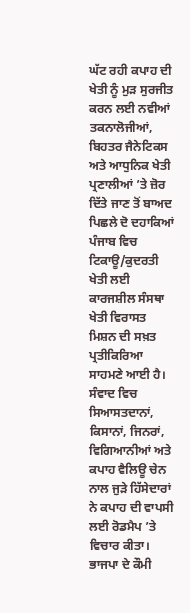ਘੱਟ ਰਹੀ ਕਪਾਹ ਦੀ ਖੇਤੀ ਨੂੰ ਮੁੜ ਸੁਰਜੀਤ ਕਰਨ ਲਈ ਨਵੀਆਂ ਤਕਨਾਲੋਜੀਆਂ, ਬਿਹਤਰ ਜੈਨੇਟਿਕਸ ਅਤੇ ਆਧੁਨਿਕ ਖੇਤੀ ਪ੍ਰਣਾਲੀਆਂ ’ਤੇ ਜ਼ੋਰ ਦਿੱਤੇ ਜਾਣ ਤੋਂ ਬਾਅਦ ਪਿਛਲੇ ਦੋ ਦਹਾਕਿਆਂ ਪੰਜਾਬ ਵਿਚ ਟਿਕਾਊ/ਕੁਦਰਤੀ ਖੇਤੀ ਲਈ ਕਾਰਜਸ਼ੀਲ ਸੰਸਥਾ ਖੇਤੀ ਵਿਰਾਸਤ ਮਿਸ਼ਨ ਦੀ ਸਖ਼ਤ ਪ੍ਰਤੀਕਿਰਿਆ ਸਾਹਮਣੇ ਆਈ ਹੈ। ਸੰਵਾਦ ਵਿਚ ਸਿਆਸਤਦਾਨਾਂ, ਕਿਸਾਨਾਂ, ਜਿਨਰਾਂ, ਵਿਗਿਆਨੀਆਂ ਅਤੇ ਕਪਾਹ ਵੈਲਿਊ ਚੇਨ ਨਾਲ ਜੁੜੇ ਹਿੱਸੇਦਾਰਾਂ ਨੇ ਕਪਾਹ ਦੀ ਵਾਪਸੀ ਲਈ ਰੋਡਮੈਪ ’ਤੇ ਵਿਚਾਰ ਕੀਤਾ। ਭਾਜਪਾ ਦੇ ਕੌਮੀ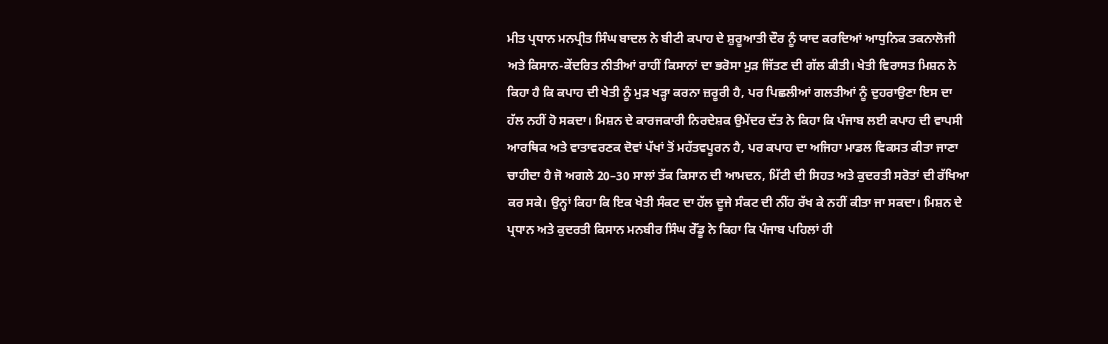ਮੀਤ ਪ੍ਰਧਾਨ ਮਨਪ੍ਰੀਤ ਸਿੰਘ ਬਾਦਲ ਨੇ ਬੀਟੀ ਕਪਾਹ ਦੇ ਸ਼ੁਰੂਆਤੀ ਦੌਰ ਨੂੰ ਯਾਦ ਕਰਦਿਆਂ ਆਧੁਨਿਕ ਤਕਨਾਲੋਜੀ ਅਤੇ ਕਿਸਾਨ-ਕੇਂਦਰਿਤ ਨੀਤੀਆਂ ਰਾਹੀਂ ਕਿਸਾਨਾਂ ਦਾ ਭਰੋਸਾ ਮੁੜ ਜਿੱਤਣ ਦੀ ਗੱਲ ਕੀਤੀ। ਖੇਤੀ ਵਿਰਾਸਤ ਮਿਸ਼ਨ ਨੇ ਕਿਹਾ ਹੈ ਕਿ ਕਪਾਹ ਦੀ ਖੇਤੀ ਨੂੰ ਮੁੜ ਖੜ੍ਹਾ ਕਰਨਾ ਜ਼ਰੂਰੀ ਹੈ, ਪਰ ਪਿਛਲੀਆਂ ਗਲਤੀਆਂ ਨੂੰ ਦੁਹਰਾਉਣਾ ਇਸ ਦਾ ਹੱਲ ਨਹੀਂ ਹੋ ਸਕਦਾ। ਮਿਸ਼ਨ ਦੇ ਕਾਰਜਕਾਰੀ ਨਿਰਦੇਸ਼ਕ ਉਮੇਂਦਰ ਦੱਤ ਨੇ ਕਿਹਾ ਕਿ ਪੰਜਾਬ ਲਈ ਕਪਾਹ ਦੀ ਵਾਪਸੀ ਆਰਥਿਕ ਅਤੇ ਵਾਤਾਵਰਣਕ ਦੋਵਾਂ ਪੱਖਾਂ ਤੋਂ ਮਹੱਤਵਪੂਰਨ ਹੈ, ਪਰ ਕਪਾਹ ਦਾ ਅਜਿਹਾ ਮਾਡਲ ਵਿਕਸਤ ਕੀਤਾ ਜਾਣਾ ਚਾਹੀਦਾ ਹੈ ਜੋ ਅਗਲੇ 20–30 ਸਾਲਾਂ ਤੱਕ ਕਿਸਾਨ ਦੀ ਆਮਦਨ, ਮਿੱਟੀ ਦੀ ਸਿਹਤ ਅਤੇ ਕੁਦਰਤੀ ਸਰੋਤਾਂ ਦੀ ਰੱਖਿਆ ਕਰ ਸਕੇ। ਉਨ੍ਹਾਂ ਕਿਹਾ ਕਿ ਇਕ ਖੇਤੀ ਸੰਕਟ ਦਾ ਹੱਲ ਦੂਜੇ ਸੰਕਟ ਦੀ ਨੀਂਹ ਰੱਖ ਕੇ ਨਹੀਂ ਕੀਤਾ ਜਾ ਸਕਦਾ। ਮਿਸ਼ਨ ਦੇ ਪ੍ਰਧਾਨ ਅਤੇ ਕੁਦਰਤੀ ਕਿਸਾਨ ਮਨਬੀਰ ਸਿੰਘ ਰੇੱਡੂ ਨੇ ਕਿਹਾ ਕਿ ਪੰਜਾਬ ਪਹਿਲਾਂ ਹੀ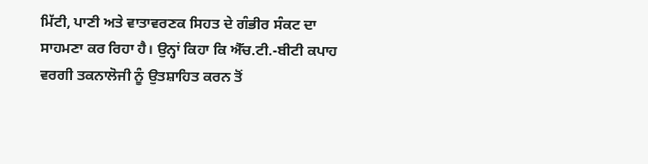ਮਿੱਟੀ, ਪਾਣੀ ਅਤੇ ਵਾਤਾਵਰਣਕ ਸਿਹਤ ਦੇ ਗੰਭੀਰ ਸੰਕਟ ਦਾ ਸਾਹਮਣਾ ਕਰ ਰਿਹਾ ਹੈ। ਉਨ੍ਹਾਂ ਕਿਹਾ ਕਿ ਐੱਚ.ਟੀ.-ਬੀਟੀ ਕਪਾਹ ਵਰਗੀ ਤਕਨਾਲੋਜੀ ਨੂੰ ਉਤਸ਼ਾਹਿਤ ਕਰਨ ਤੋਂ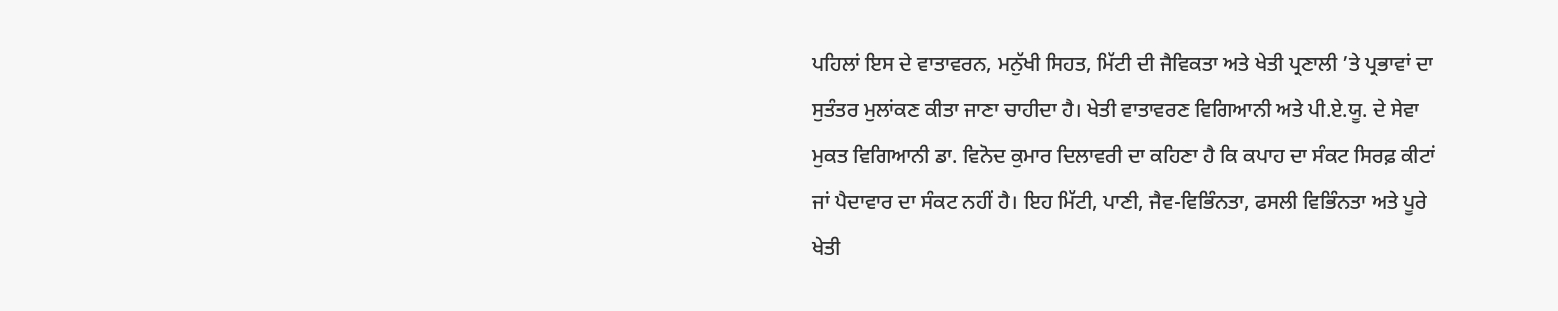ਪਹਿਲਾਂ ਇਸ ਦੇ ਵਾਤਾਵਰਨ, ਮਨੁੱਖੀ ਸਿਹਤ, ਮਿੱਟੀ ਦੀ ਜੈਵਿਕਤਾ ਅਤੇ ਖੇਤੀ ਪ੍ਰਣਾਲੀ ’ਤੇ ਪ੍ਰਭਾਵਾਂ ਦਾ ਸੁਤੰਤਰ ਮੁਲਾਂਕਣ ਕੀਤਾ ਜਾਣਾ ਚਾਹੀਦਾ ਹੈ। ਖੇਤੀ ਵਾਤਾਵਰਣ ਵਿਗਿਆਨੀ ਅਤੇ ਪੀ.ਏ.ਯੂ. ਦੇ ਸੇਵਾ ਮੁਕਤ ਵਿਗਿਆਨੀ ਡਾ. ਵਿਨੋਦ ਕੁਮਾਰ ਦਿਲਾਵਰੀ ਦਾ ਕਹਿਣਾ ਹੈ ਕਿ ਕਪਾਹ ਦਾ ਸੰਕਟ ਸਿਰਫ਼ ਕੀਟਾਂ ਜਾਂ ਪੈਦਾਵਾਰ ਦਾ ਸੰਕਟ ਨਹੀਂ ਹੈ। ਇਹ ਮਿੱਟੀ, ਪਾਣੀ, ਜੈਵ-ਵਿਭਿੰਨਤਾ, ਫਸਲੀ ਵਿਭਿੰਨਤਾ ਅਤੇ ਪੂਰੇ ਖੇਤੀ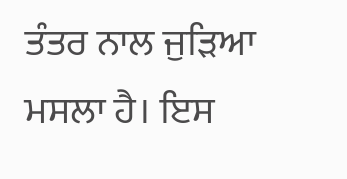ਤੰਤਰ ਨਾਲ ਜੁੜਿਆ ਮਸਲਾ ਹੈ। ਇਸ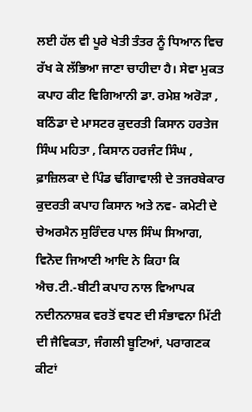ਲਈ ਹੱਲ ਵੀ ਪੂਰੇ ਖੇਤੀ ਤੰਤਰ ਨੂੰ ਧਿਆਨ ਵਿਚ ਰੱਖ ਕੇ ਲੱਭਿਆ ਜਾਣਾ ਚਾਹੀਦਾ ਹੈ। ਸੇਵਾ ਮੁਕਤ ਕਪਾਹ ਕੀਟ ਵਿਗਿਆਨੀ ਡਾ. ਰਮੇਸ਼ ਅਰੋੜਾ , ਬਠਿੰਡਾ ਦੇ ਮਾਸਟਰ ਕੁਦਰਤੀ ਕਿਸਾਨ ਹਰਤੇਜ ਸਿੰਘ ਮਹਿਤਾ , ਕਿਸਾਨ ਹਰਜੰਟ ਸਿੰਘ , ਫ਼ਾਜ਼ਿਲਕਾ ਦੇ ਪਿੰਡ ਢੀਂਗਾਵਾਲੀ ਦੇ ਤਜਰਬੇਕਾਰ ਕੁਦਰਤੀ ਕਪਾਹ ਕਿਸਾਨ ਅਤੇ ਨਵ- ਕਮੇਟੀ ਦੇ ਚੇਅਰਮੈਨ ਸੁਰਿੰਦਰ ਪਾਲ ਸਿੰਘ ਸਿਆਗ, ਵਿਨੋਦ ਜਿਆਣੀ ਆਦਿ ਨੇ ਕਿਹਾ ਕਿ ਐਚ.ਟੀ.-ਬੀਟੀ ਕਪਾਹ ਨਾਲ ਵਿਆਪਕ ਨਦੀਨਨਾਸ਼ਕ ਵਰਤੋਂ ਵਧਣ ਦੀ ਸੰਭਾਵਨਾ ਮਿੱਟੀ ਦੀ ਜੈਵਿਕਤਾ, ਜੰਗਲੀ ਬੂਟਿਆਂ, ਪਰਾਗਣਕ ਕੀਟਾਂ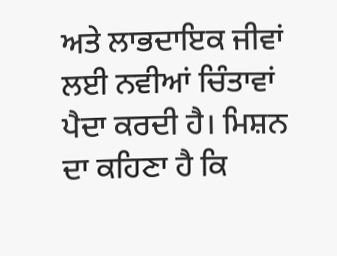ਅਤੇ ਲਾਭਦਾਇਕ ਜੀਵਾਂ ਲਈ ਨਵੀਆਂ ਚਿੰਤਾਵਾਂ ਪੈਦਾ ਕਰਦੀ ਹੈ। ਮਿਸ਼ਨ ਦਾ ਕਹਿਣਾ ਹੈ ਕਿ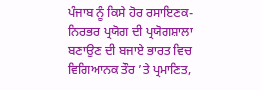ਪੰਜਾਬ ਨੂੰ ਕਿਸੇ ਹੋਰ ਰਸਾਇਣਕ-ਨਿਰਭਰ ਪ੍ਰਯੋਗ ਦੀ ਪ੍ਰਯੋਗਸ਼ਾਲਾ ਬਣਾਉਣ ਦੀ ਬਜਾਏ ਭਾਰਤ ਵਿਚ ਵਿਗਿਆਨਕ ਤੌਰ ’ਤੇ ਪ੍ਰਮਾਣਿਤ,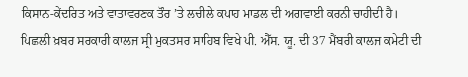ਕਿਸਾਨ-ਕੇਂਦਰਿਤ ਅਤੇ ਵਾਤਾਵਰਣਕ ਤੌਰ ’ਤੇ ਲਚੀਲੇ ਕਪਾਹ ਮਾਡਲ ਦੀ ਅਗਵਾਈ ਕਰਨੀ ਚਾਹੀਦੀ ਹੈ।
ਪਿਛਲੀ ਖ਼ਬਰ ਸਰਕਾਰੀ ਕਾਲਜ ਸ੍ਰੀ ਮੁਕਤਸਰ ਸਾਹਿਬ ਵਿਖੇ ਪੀ. ਐੱਸ. ਯੂ. ਦੀ 37 ਮੈਂਬਰੀ ਕਾਲਜ ਕਮੇਟੀ ਦੀ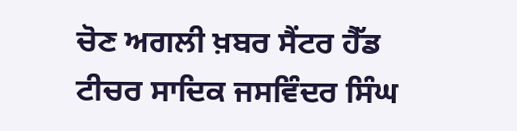ਚੋਣ ਅਗਲੀ ਖ਼ਬਰ ਸੈਂਟਰ ਹੈੱਡ ਟੀਚਰ ਸਾਦਿਕ ਜਸਵਿੰਦਰ ਸਿੰਘ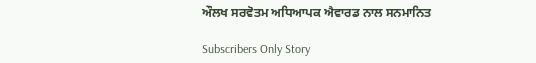ਔਲਖ ਸਰਵੋਤਮ ਅਧਿਆਪਕ ਐਵਾਰਡ ਨਾਲ ਸਨਮਾਨਿਤ

Subscribers Only Story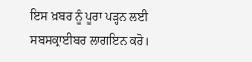ਇਸ ਖ਼ਬਰ ਨੂੰ ਪੂਰਾ ਪੜ੍ਹਨ ਲਈ ਸਬਸਕ੍ਰਾਈਬਰ ਲਾਗਇਨ ਕਰੋ।